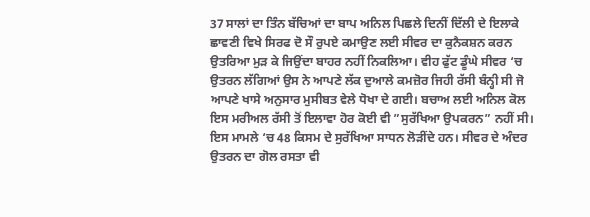37 ਸਾਲਾਂ ਦਾ ਤਿੰਨ ਬੱਚਿਆਂ ਦਾ ਬਾਪ ਅਨਿਲ ਪਿਛਲੇ ਦਿਨੀਂ ਦਿੱਲੀ ਦੇ ਇਲਾਕੇ ਛਾਵਣੀ ਵਿਖੇ ਸਿਰਫ ਦੋ ਸੌ ਰੁਪਏ ਕਮਾਉਣ ਲਈ ਸੀਵਰ ਦਾ ਕੁਨੈਕਸ਼ਨ ਕਰਨ ਉਤਰਿਆ ਮੁੜ ਕੇ ਜਿਉਂਦਾ ਬਾਹਰ ਨਹੀਂ ਨਿਕਲਿਆ। ਵੀਹ ਫੁੱਟ ਡੂੰਘੇ ਸੀਵਰ ‘ਚ ਉਤਰਨ ਲੱਗਿਆਂ ਉਸ ਨੇ ਆਪਣੇ ਲੱਕ ਦੁਆਲੇ ਕਮਜ਼ੋਰ ਜਿਹੀ ਰੱਸੀ ਬੰਨ੍ਹੀ ਸੀ ਜੋ ਆਪਣੇ ਖਾਸੇ ਅਨੁਸਾਰ ਮੁਸੀਬਤ ਵੇਲੇ ਧੋਖਾ ਦੇ ਗਈ। ਬਚਾਅ ਲਈ ਅਨਿਲ ਕੋਲ ਇਸ ਮਰੀਅਲ ਰੱਸੀ ਤੋਂ ਇਲਾਵਾ ਹੋਰ ਕੋਈ ਵੀ ”ਸੁਰੱਖਿਆ ਉਪਕਰਨ” ਨਹੀਂ ਸੀ। ਇਸ ਮਾਮਲੇ ‘ਚ 48 ਕਿਸਮ ਦੇ ਸੁਰੱਖਿਆ ਸਾਧਨ ਲੋੜੀਂਦੇ ਹਨ। ਸੀਵਰ ਦੇ ਅੰਦਰ ਉਤਰਨ ਦਾ ਗੋਲ ਰਸਤਾ ਵੀ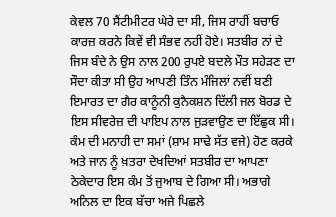ਕੇਵਲ 70 ਸੈਂਟੀਮੀਟਰ ਘੇਰੇ ਦਾ ਸੀ, ਜਿਸ ਰਾਹੀਂ ਬਚਾਓ ਕਾਰਜ਼ ਕਰਨੇ ਕਿਵੇਂ ਵੀ ਸੰਭਵ ਨਹੀਂ ਹੋਏ। ਸਤਬੀਰ ਨਾਂ ਦੇ ਜਿਸ ਬੰਦੇ ਨੇ ਉਸ ਨਾਲ 200 ਰੁਪਏ ਬਦਲੇ ਮੌਤ ਸਹੇੜਣ ਦਾ ਸੌਦਾ ਕੀਤਾ ਸੀ ਉਹ ਆਪਣੀ ਤਿੰਨ ਮੰਜਿਲਾਂ ਨਵੀਂ ਬਣੀ ਇਮਾਰਤ ਦਾ ਗੈਰ ਕਾਨੂੰਨੀ ਕੁਨੈਕਸ਼ਨ ਦਿੱਲੀ ਜਲ ਬੋਰਡ ਦੇ ਇਸ ਸੀਵਰੇਜ਼ ਦੀ ਪਾਇਪ ਨਾਲ ਜੁੜਵਾਉਣ ਦਾ ਇੱਛੁਕ ਸੀ। ਕੰਮ ਦੀ ਮਨਾਹੀ ਦਾ ਸਮਾਂ (ਸ਼ਾਮ ਸਾਢੇ ਸੱਤ ਵਜੇ) ਹੋਣ ਕਰਕੇ ਅਤੇ ਜਾਨ ਨੂੰ ਖ਼ਤਰਾ ਦੇਖਦਿਆਂ ਸਤਬੀਰ ਦਾ ਆਪਣਾ ਠੇਕੇਦਾਰ ਇਸ ਕੰਮ ਤੋਂ ਜੁਆਬ ਦੇ ਗਿਆ ਸੀ। ਅਭਾਗੇ ਅਨਿਲ ਦਾ ਇਕ ਬੱਚਾ ਅਜੇ ਪਿਛਲੇ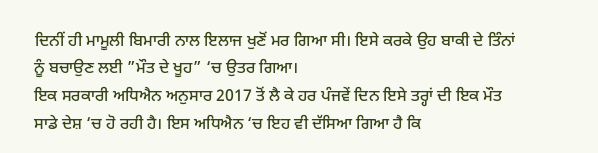ਦਿਨੀਂ ਹੀ ਮਾਮੂਲੀ ਬਿਮਾਰੀ ਨਾਲ ਇਲਾਜ ਖੁਣੋਂ ਮਰ ਗਿਆ ਸੀ। ਇਸੇ ਕਰਕੇ ਉਹ ਬਾਕੀ ਦੇ ਤਿੰਨਾਂ ਨੂੰ ਬਚਾਉਣ ਲਈ ”ਮੌਤ ਦੇ ਖੂਹ” ‘ਚ ਉਤਰ ਗਿਆ।
ਇਕ ਸਰਕਾਰੀ ਅਧਿਐਨ ਅਨੁਸਾਰ 2017 ਤੋਂ ਲੈ ਕੇ ਹਰ ਪੰਜਵੇਂ ਦਿਨ ਇਸੇ ਤਰ੍ਹਾਂ ਦੀ ਇਕ ਮੌਤ ਸਾਡੇ ਦੇਸ਼ ‘ਚ ਹੋ ਰਹੀ ਹੈ। ਇਸ ਅਧਿਐਨ ‘ਚ ਇਹ ਵੀ ਦੱਸਿਆ ਗਿਆ ਹੈ ਕਿ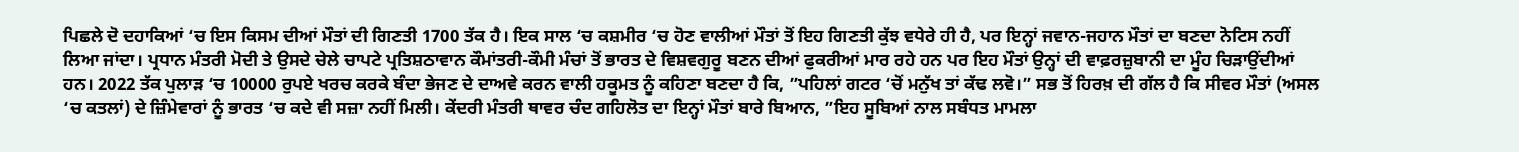ਪਿਛਲੇ ਦੋ ਦਹਾਕਿਆਂ ‘ਚ ਇਸ ਕਿਸਮ ਦੀਆਂ ਮੌਤਾਂ ਦੀ ਗਿਣਤੀ 1700 ਤੱਕ ਹੈ। ਇਕ ਸਾਲ ‘ਚ ਕਸ਼ਮੀਰ ‘ਚ ਹੋਣ ਵਾਲੀਆਂ ਮੌਤਾਂ ਤੋਂ ਇਹ ਗਿਣਤੀ ਕੁੱਝ ਵਧੇਰੇ ਹੀ ਹੈ, ਪਰ ਇਨ੍ਹਾਂ ਜਵਾਨ-ਜਹਾਨ ਮੌਤਾਂ ਦਾ ਬਣਦਾ ਨੋਟਿਸ ਨਹੀਂ ਲਿਆ ਜਾਂਦਾ। ਪ੍ਰਧਾਨ ਮੰਤਰੀ ਮੋਦੀ ਤੇ ਉਸਦੇ ਚੇਲੇ ਚਾਪਟੇ ਪ੍ਰਤਿਸ਼ਠਾਵਾਨ ਕੌਮਾਂਤਰੀ-ਕੌਮੀ ਮੰਚਾਂ ਤੋਂ ਭਾਰਤ ਦੇ ਵਿਸ਼ਵਗੁਰੂ ਬਣਨ ਦੀਆਂ ਫੁਕਰੀਆਂ ਮਾਰ ਰਹੇ ਹਨ ਪਰ ਇਹ ਮੌਤਾਂ ਉਨ੍ਹਾਂ ਦੀ ਵਾਫ਼ਰਜ਼ੁਬਾਨੀ ਦਾ ਮੂੰਹ ਚਿੜਾਉਂਦੀਆਂ ਹਨ। 2022 ਤੱਕ ਪੁਲਾੜ ‘ਚ 10000 ਰੁਪਏ ਖਰਚ ਕਰਕੇ ਬੰਦਾ ਭੇਜਣ ਦੇ ਦਾਅਵੇ ਕਰਨ ਵਾਲੀ ਹਕੂਮਤ ਨੂੰ ਕਹਿਣਾ ਬਣਦਾ ਹੈ ਕਿ, ”ਪਹਿਲਾਂ ਗਟਰ ‘ਚੋਂ ਮਨੁੱਖ ਤਾਂ ਕੱਢ ਲਵੋ।” ਸਭ ਤੋਂ ਹਿਰਖ਼ ਦੀ ਗੱਲ ਹੈ ਕਿ ਸੀਵਰ ਮੌਤਾਂ (ਅਸਲ ‘ਚ ਕਤਲਾਂ) ਦੇ ਜ਼ਿੰਮੇਵਾਰਾਂ ਨੂੰ ਭਾਰਤ ‘ਚ ਕਦੇ ਵੀ ਸਜ਼ਾ ਨਹੀਂ ਮਿਲੀ। ਕੇਂਦਰੀ ਮੰਤਰੀ ਥਾਵਰ ਚੰਦ ਗਹਿਲੋਤ ਦਾ ਇਨ੍ਹਾਂ ਮੌਤਾਂ ਬਾਰੇ ਬਿਆਨ, ”ਇਹ ਸੂਬਿਆਂ ਨਾਲ ਸਬੰਧਤ ਮਾਮਲਾ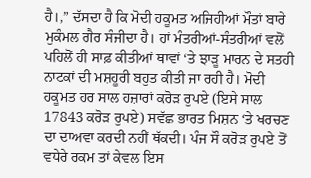ਹੈ।,” ਦੱਸਦਾ ਹੈ ਕਿ ਮੋਦੀ ਹਕੂਮਤ ਅਜਿਹੀਆਂ ਮੌਤਾਂ ਬਾਰੇ ਮੁਕੰਮਲ ਗੈਰ ਸੰਜੀਦਾ ਹੈ। ਹਾਂ ਮੰਤਰੀਆਂ-ਸੰਤਰੀਆਂ ਵਲੋਂ ਪਹਿਲੋਂ ਹੀ ਸਾਫ਼ ਕੀਤੀਆਂ ਥਾਵਾਂ ‘ਤੇ ਝਾੜੂ ਮਾਰਨ ਦੇ ਸਤਹੀ ਨਾਟਕਾਂ ਦੀ ਮਸ਼ਹੂਰੀ ਬਹੁਤ ਕੀਤੀ ਜਾ ਰਹੀ ਹੈ। ਮੋਦੀ ਹਕੂਮਤ ਹਰ ਸਾਲ ਹਜ਼ਾਰਾਂ ਕਰੋੜ ਰੁਪਏ (ਇਸੇ ਸਾਲ 17843 ਕਰੋੜ ਰੁਪਏ) ਸਵੱਛ ਭਾਰਤ ਮਿਸ਼ਨ ‘ਤੇ ਖਰਚਣ ਦਾ ਦਾਅਵਾ ਕਰਦੀ ਨਹੀਂ ਥੱਕਦੀ। ਪੰਜ ਸੌ ਕਰੋੜ ਰੁਪਏ ਤੋਂ ਵਧੇਰੇ ਰਕਮ ਤਾਂ ਕੇਵਲ ਇਸ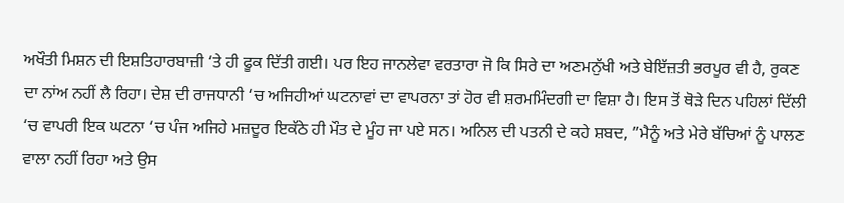ਅਖੌਤੀ ਮਿਸ਼ਨ ਦੀ ਇਸ਼ਤਿਹਾਰਬਾਜ਼ੀ ‘ਤੇ ਹੀ ਫੂਕ ਦਿੱਤੀ ਗਈ। ਪਰ ਇਹ ਜਾਨਲੇਵਾ ਵਰਤਾਰਾ ਜੋ ਕਿ ਸਿਰੇ ਦਾ ਅਣਮਨੁੱਖੀ ਅਤੇ ਬੇਇੱਜ਼ਤੀ ਭਰਪੂਰ ਵੀ ਹੈ, ਰੁਕਣ ਦਾ ਨਾਂਅ ਨਹੀਂ ਲੈ ਰਿਹਾ। ਦੇਸ਼ ਦੀ ਰਾਜਧਾਨੀ ‘ਚ ਅਜਿਹੀਆਂ ਘਟਨਾਵਾਂ ਦਾ ਵਾਪਰਨਾ ਤਾਂ ਹੋਰ ਵੀ ਸ਼ਰਮਮਿੰਦਗੀ ਦਾ ਵਿਸ਼ਾ ਹੈ। ਇਸ ਤੋਂ ਥੋੜੇ ਦਿਨ ਪਹਿਲਾਂ ਦਿੱਲੀ ‘ਚ ਵਾਪਰੀ ਇਕ ਘਟਨਾ ‘ਚ ਪੰਜ ਅਜਿਹੇ ਮਜ਼ਦੂਰ ਇਕੱਠੇ ਹੀ ਮੌਤ ਦੇ ਮੂੰਹ ਜਾ ਪਏ ਸਨ। ਅਨਿਲ ਦੀ ਪਤਨੀ ਦੇ ਕਹੇ ਸ਼ਬਦ, ”ਮੈਨੂੰ ਅਤੇ ਮੇਰੇ ਬੱਚਿਆਂ ਨੂੰ ਪਾਲਣ ਵਾਲਾ ਨਹੀਂ ਰਿਹਾ ਅਤੇ ਉਸ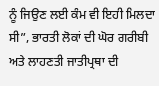ਨੂੰ ਜਿਉਣ ਲਈ ਕੰਮ ਵੀ ਇਹੀ ਮਿਲਦਾ ਸੀ”, ਭਾਰਤੀ ਲੋਕਾਂ ਦੀ ਘੋਰ ਗਰੀਬੀ ਅਤੇ ਲਾਹਣਤੀ ਜਾਤੀਪ੍ਰਥਾ ਦੀ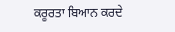ਕਰੂਰਤਾ ਬਿਆਨ ਕਰਦੇ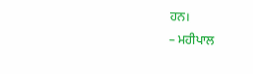ਹਨ।
– ਮਹੀਪਾਲ